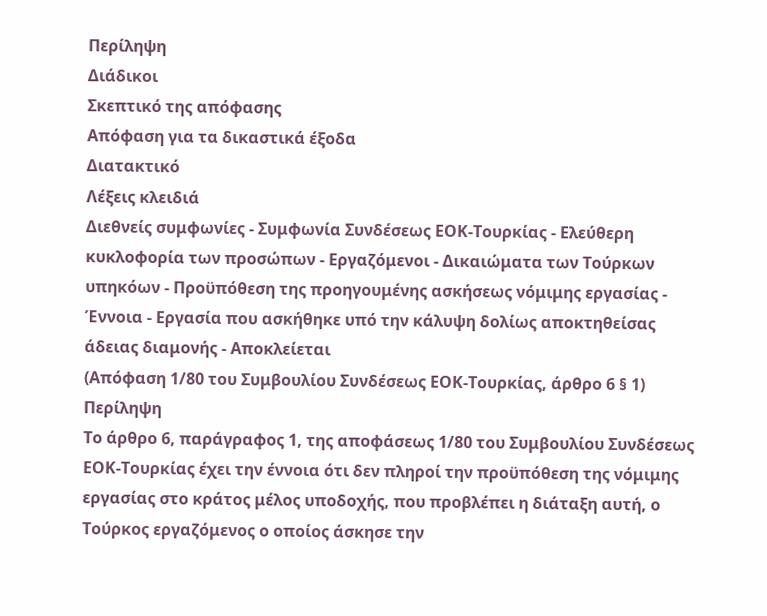Περίληψη
Διάδικοι
Σκεπτικό της απόφασης
Απόφαση για τα δικαστικά έξοδα
Διατακτικό
Λέξεις κλειδιά
Διεθνείς συμφωνίες - Συμφωνία Συνδέσεως ΕΟΚ-Τουρκίας - Ελεύθερη κυκλοφορία των προσώπων - Εργαζόμενοι - Δικαιώματα των Τούρκων υπηκόων - Προϋπόθεση της προηγουμένης ασκήσεως νόμιμης εργασίας - Έννοια - Εργασία που ασκήθηκε υπό την κάλυψη δολίως αποκτηθείσας άδειας διαμονής - Αποκλείεται
(Απόφαση 1/80 του Συμβουλίου Συνδέσεως ΕΟΚ-Τουρκίας, άρθρο 6 § 1)
Περίληψη
Το άρθρο 6, παράγραφος 1, της αποφάσεως 1/80 του Συμβουλίου Συνδέσεως ΕΟΚ-Τουρκίας έχει την έννοια ότι δεν πληροί την προϋπόθεση της νόμιμης εργασίας στο κράτος μέλος υποδοχής, που προβλέπει η διάταξη αυτή, ο Τούρκος εργαζόμενος ο οποίος άσκησε την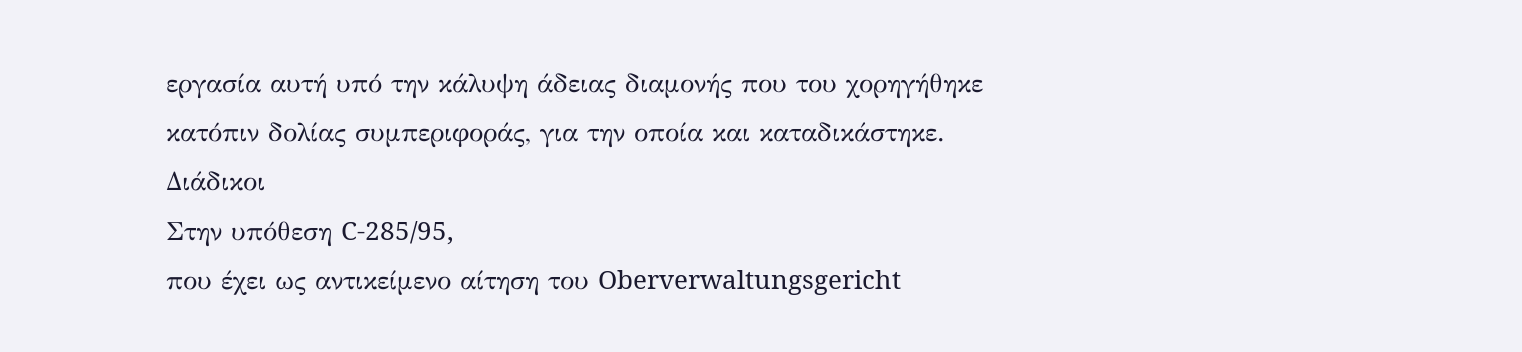εργασία αυτή υπό την κάλυψη άδειας διαμονής που του χορηγήθηκε κατόπιν δολίας συμπεριφοράς, για την οποία και καταδικάστηκε.
Διάδικοι
Στην υπόθεση C-285/95,
που έχει ως αντικείμενο αίτηση του Oberverwaltungsgericht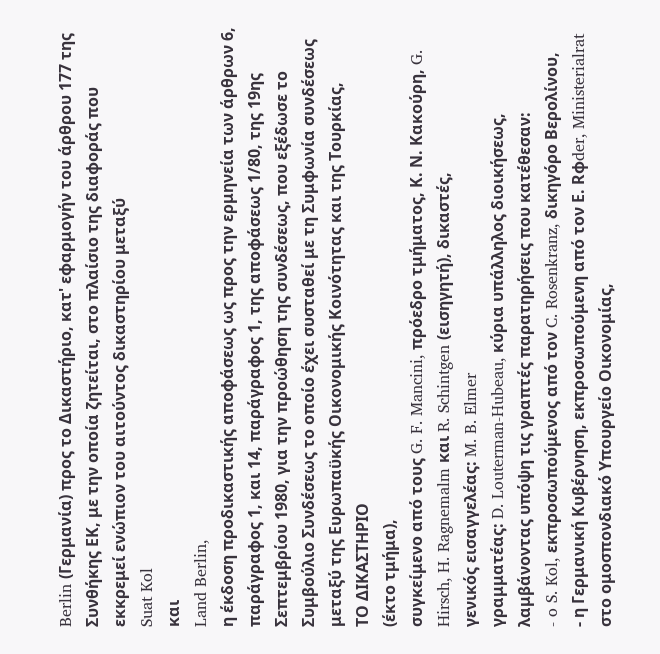Berlin (Γερμανία) προς το Δικαστήριο, κατ' εφαρμογήν του άρθρου 177 της Συνθήκης ΕΚ, με την οποία ζητείται, στο πλαίσιο της διαφοράς που εκκρεμεί ενώπιον του αιτούντος δικαστηρίου μεταξύ
Suat Kol
και
Land Berlin,
η έκδοση προδικαστικής αποφάσεως ως προς την ερμηνεία των άρθρων 6, παράγραφος 1, και 14, παράγραφος 1, της αποφάσεως 1/80, της 19ης Σεπτεμβρίου 1980, για την προώθηση της συνδέσεως, που εξέδωσε το Συμβούλιο Συνδέσεως το οποίο έχει συσταθεί με τη Συμφωνία συνδέσεως μεταξύ της Ευρωπαϋκής Οικονομικής Κοινότητας και της Τουρκίας,
ΤΟ ΔΙΚΑΣΤΗΡΙΟ
(έκτο τμήμα),
συγκείμενο από τους G. F. Mancini, πρόεδρο τμήματος, Κ. Ν. Κακούρη, G. Hirsch, H. Ragnemalm και R. Schintgen (εισηγητή), δικαστές,
γενικός εισαγγελέας: M. B. Elmer
γραμματέας: D. Louterman-Hubeau, κύρια υπάλληλος διοικήσεως,
λαμβάνοντας υπόψη τις γραπτές παρατηρήσεις που κατέθεσαν:
- o S. Kol, εκπροσωπούμενος από τον C. Rosenkranz, δικηγόρο Βερολίνου,
- η Γερμανική Κυβέρνηση, εκπροσωπούμενη από τον Ε. Rφder, Ministerialrat στο ομοσπονδιακό Υπουργείο Οικονομίας,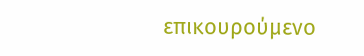επικουρούμενο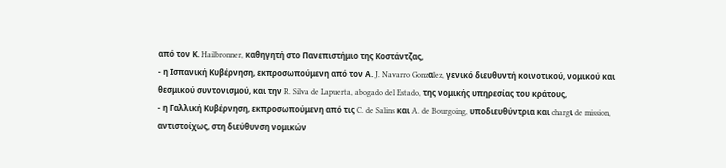από τον Κ. Hailbronner, καθηγητή στο Πανεπιστήμιο της Κοστάντζας,
- η Ισπανική Κυβέρνηση, εκπροσωπούμενη από τον Α. J. Navarro Gonzαlez, γενικό διευθυντή κοινοτικού, νομικού και θεσμικού συντονισμού, και την R. Silva de Lapuerta, abogado del Estado, της νομικής υπηρεσίας του κράτους,
- η Γαλλική Κυβέρνηση, εκπροσωπούμενη από τις C. de Salins και A. de Bourgoing, υποδιευθύντρια και chargι de mission, αντιστοίχως, στη διεύθυνση νομικών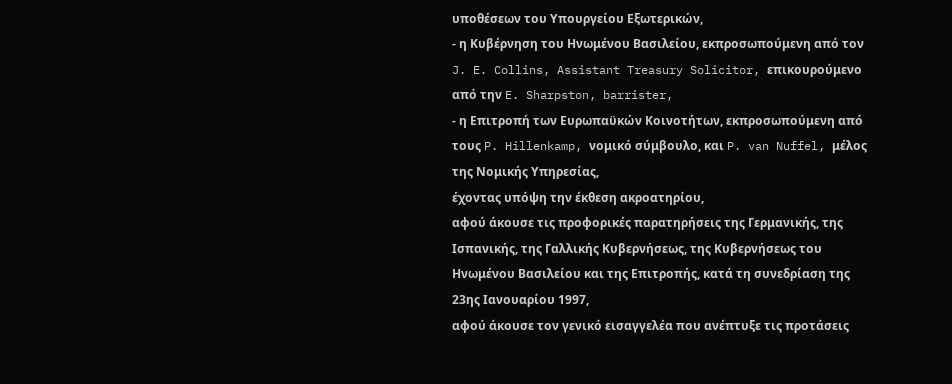υποθέσεων του Υπουργείου Εξωτερικών,
- η Κυβέρνηση του Ηνωμένου Βασιλείου, εκπροσωπούμενη από τον J. E. Collins, Assistant Treasury Solicitor, επικουρούμενο από την E. Sharpston, barrister,
- η Επιτροπή των Ευρωπαϋκών Κοινοτήτων, εκπροσωπούμενη από τους P. Hillenkamp, νομικό σύμβουλο, και P. van Nuffel, μέλος της Νομικής Υπηρεσίας,
έχοντας υπόψη την έκθεση ακροατηρίου,
αφού άκουσε τις προφορικές παρατηρήσεις της Γερμανικής, της Ισπανικής, της Γαλλικής Κυβερνήσεως, της Κυβερνήσεως του Ηνωμένου Βασιλείου και της Επιτροπής, κατά τη συνεδρίαση της 23ης Ιανουαρίου 1997,
αφού άκουσε τον γενικό εισαγγελέα που ανέπτυξε τις προτάσεις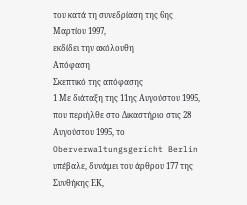του κατά τη συνεδρίαση της 6ης Μαρτίου 1997,
εκδίδει την ακόλουθη
Απόφαση
Σκεπτικό της απόφασης
1 Με διάταξη της 11ης Αυγούστου 1995, που περιήλθε στο Δικαστήριο στις 28 Αυγούστου 1995, το Oberverwaltungsgericht Berlin υπέβαλε, δυνάμει του άρθρου 177 της Συνθήκης ΕΚ,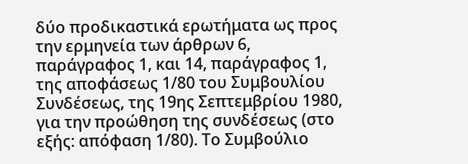δύο προδικαστικά ερωτήματα ως προς την ερμηνεία των άρθρων 6, παράγραφος 1, και 14, παράγραφος 1, της αποφάσεως 1/80 του Συμβουλίου Συνδέσεως, της 19ης Σεπτεμβρίου 1980, για την προώθηση της συνδέσεως (στο εξής: απόφαση 1/80). Το Συμβούλιο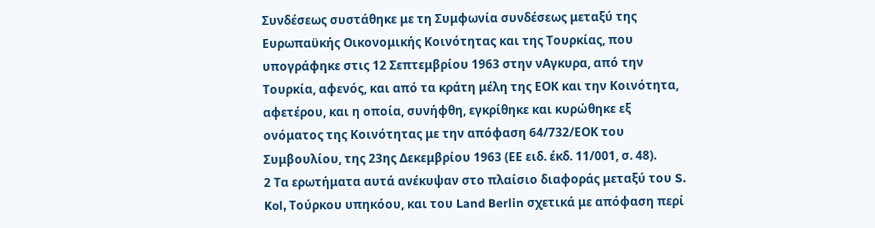Συνδέσεως συστάθηκε με τη Συμφωνία συνδέσεως μεταξύ της Ευρωπαϋκής Οικονομικής Κοινότητας και της Τουρκίας, που υπογράφηκε στις 12 Σεπτεμβρίου 1963 στην νΑγκυρα, από την Τουρκία, αφενός, και από τα κράτη μέλη της ΕΟΚ και την Κοινότητα, αφετέρου, και η οποία, συνήφθη, εγκρίθηκε και κυρώθηκε εξ ονόματος της Κοινότητας με την απόφαση 64/732/ΕΟΚ του Συμβουλίου, της 23ης Δεκεμβρίου 1963 (ΕΕ ειδ. έκδ. 11/001, σ. 48).
2 Τα ερωτήματα αυτά ανέκυψαν στο πλαίσιο διαφοράς μεταξύ του S. Kol, Τούρκου υπηκόου, και του Land Berlin σχετικά με απόφαση περί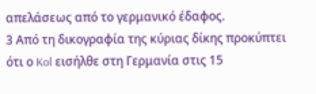απελάσεως από το γερμανικό έδαφος.
3 Από τη δικογραφία της κύριας δίκης προκύπτει ότι ο Kol εισήλθε στη Γερμανία στις 15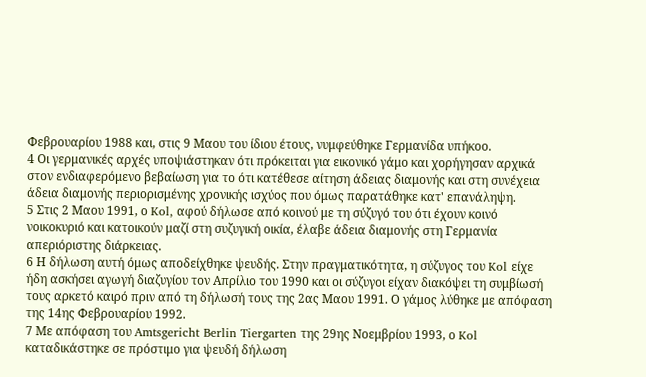Φεβρουαρίου 1988 και, στις 9 Μαου του ίδιου έτους, νυμφεύθηκε Γερμανίδα υπήκοο.
4 Οι γερμανικές αρχές υποψιάστηκαν ότι πρόκειται για εικονικό γάμο και χορήγησαν αρχικά στον ενδιαφερόμενο βεβαίωση για το ότι κατέθεσε αίτηση άδειας διαμονής και στη συνέχεια άδεια διαμονής περιορισμένης χρονικής ισχύος που όμως παρατάθηκε κατ' επανάληψη.
5 Στις 2 Μαου 1991, ο Kol, αφού δήλωσε από κοινού με τη σύζυγό του ότι έχουν κοινό νοικοκυριό και κατοικούν μαζί στη συζυγική οικία, έλαβε άδεια διαμονής στη Γερμανία απεριόριστης διάρκειας.
6 Η δήλωση αυτή όμως αποδείχθηκε ψευδής. Στην πραγματικότητα, η σύζυγος του Kol είχε ήδη ασκήσει αγωγή διαζυγίου τον Απρίλιο του 1990 και οι σύζυγοι είχαν διακόψει τη συμβίωσή τους αρκετό καιρό πριν από τη δήλωσή τους της 2ας Μαου 1991. Ο γάμος λύθηκε με απόφαση της 14ης Φεβρουαρίου 1992.
7 Με απόφαση του Amtsgericht Berlin Tiergarten της 29ης Νοεμβρίου 1993, ο Kol καταδικάστηκε σε πρόστιμο για ψευδή δήλωση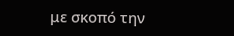με σκοπό την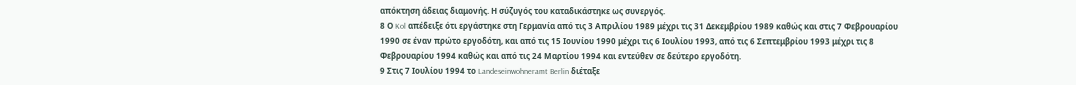απόκτηση άδειας διαμονής. Η σύζυγός του καταδικάστηκε ως συνεργός.
8 Ο Kol απέδειξε ότι εργάστηκε στη Γερμανία από τις 3 Απριλίου 1989 μέχρι τις 31 Δεκεμβρίου 1989 καθώς και στις 7 Φεβρουαρίου 1990 σε έναν πρώτο εργοδότη, και από τις 15 Ιουνίου 1990 μέχρι τις 6 Ιουλίου 1993, από τις 6 Σεπτεμβρίου 1993 μέχρι τις 8 Φεβρουαρίου 1994 καθώς και από τις 24 Μαρτίου 1994 και εντεύθεν σε δεύτερο εργοδότη.
9 Στις 7 Ιουλίου 1994 το Landeseinwohneramt Berlin διέταξε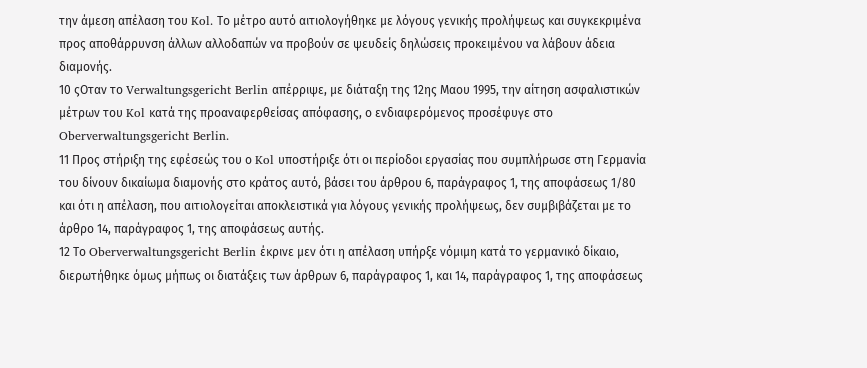την άμεση απέλαση του Kol. Το μέτρο αυτό αιτιολογήθηκε με λόγους γενικής προλήψεως και συγκεκριμένα προς αποθάρρυνση άλλων αλλοδαπών να προβούν σε ψευδείς δηλώσεις προκειμένου να λάβουν άδεια διαμονής.
10 ςΟταν το Verwaltungsgericht Berlin απέρριψε, με διάταξη της 12ης Μαου 1995, την αίτηση ασφαλιστικών μέτρων του Kol κατά της προαναφερθείσας απόφασης, ο ενδιαφερόμενος προσέφυγε στο Oberverwaltungsgericht Berlin.
11 Προς στήριξη της εφέσεώς του ο Kol υποστήριξε ότι οι περίοδοι εργασίας που συμπλήρωσε στη Γερμανία του δίνουν δικαίωμα διαμονής στο κράτος αυτό, βάσει του άρθρου 6, παράγραφος 1, της αποφάσεως 1/80 και ότι η απέλαση, που αιτιολογείται αποκλειστικά για λόγους γενικής προλήψεως, δεν συμβιβάζεται με το άρθρο 14, παράγραφος 1, της αποφάσεως αυτής.
12 Το Oberverwaltungsgericht Berlin έκρινε μεν ότι η απέλαση υπήρξε νόμιμη κατά το γερμανικό δίκαιο, διερωτήθηκε όμως μήπως οι διατάξεις των άρθρων 6, παράγραφος 1, και 14, παράγραφος 1, της αποφάσεως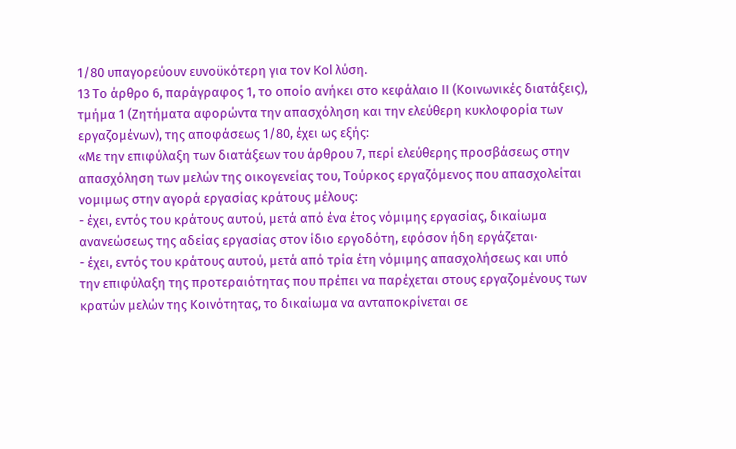1/80 υπαγορεύουν ευνοϋκότερη για τον Kol λύση.
13 Το άρθρο 6, παράγραφος 1, το οποίο ανήκει στο κεφάλαιο ΙΙ (Κοινωνικές διατάξεις), τμήμα 1 (Ζητήματα αφορώντα την απασχόληση και την ελεύθερη κυκλοφορία των εργαζομένων), της αποφάσεως 1/80, έχει ως εξής:
«Με την επιφύλαξη των διατάξεων του άρθρου 7, περί ελεύθερης προσβάσεως στην απασχόληση των μελών της οικογενείας του, Τούρκος εργαζόμενος που απασχολείται νομιμως στην αγορά εργασίας κράτους μέλους:
- έχει, εντός του κράτους αυτού, μετά από ένα έτος νόμιμης εργασίας, δικαίωμα ανανεώσεως της αδείας εργασίας στον ίδιο εργοδότη, εφόσον ήδη εργάζεται·
- έχει, εντός του κράτους αυτού, μετά από τρία έτη νόμιμης απασχολήσεως και υπό την επιφύλαξη της προτεραιότητας που πρέπει να παρέχεται στους εργαζομένους των κρατών μελών της Κοινότητας, το δικαίωμα να ανταποκρίνεται σε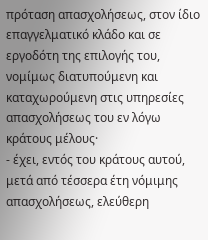πρόταση απασχολήσεως, στον ίδιο επαγγελματικό κλάδο και σε εργοδότη της επιλογής του, νομίμως διατυπούμενη και καταχωρούμενη στις υπηρεσίες απασχολήσεως του εν λόγω κράτους μέλους·
- έχει, εντός του κράτους αυτού, μετά από τέσσερα έτη νόμιμης απασχολήσεως, ελεύθερη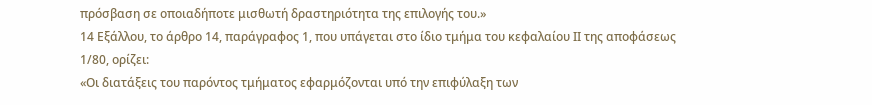πρόσβαση σε οποιαδήποτε μισθωτή δραστηριότητα της επιλογής του.»
14 Εξάλλου, το άρθρο 14, παράγραφος 1, που υπάγεται στο ίδιο τμήμα του κεφαλαίου ΙΙ της αποφάσεως 1/80, ορίζει:
«Οι διατάξεις του παρόντος τμήματος εφαρμόζονται υπό την επιφύλαξη των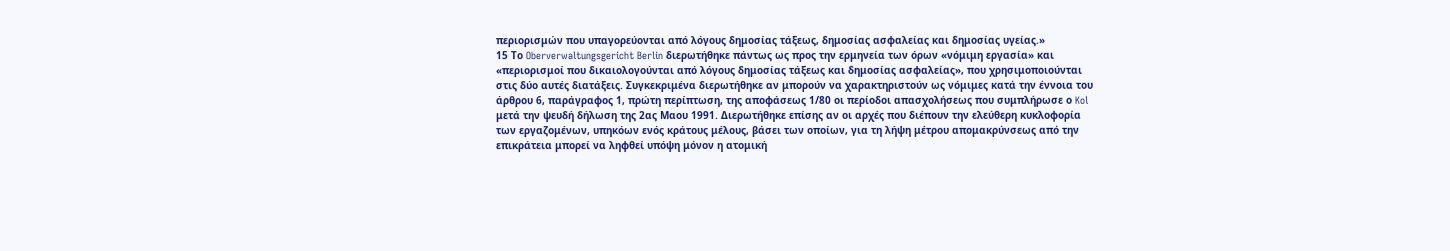περιορισμών που υπαγορεύονται από λόγους δημοσίας τάξεως, δημοσίας ασφαλείας και δημοσίας υγείας.»
15 Το Oberverwaltungsgericht Berlin διερωτήθηκε πάντως ως προς την ερμηνεία των όρων «νόμιμη εργασία» και «περιορισμοί που δικαιολογούνται από λόγους δημοσίας τάξεως και δημοσίας ασφαλείας», που χρησιμοποιούνται στις δύο αυτές διατάξεις. Συγκεκριμένα διερωτήθηκε αν μπορούν να χαρακτηριστούν ως νόμιμες κατά την έννοια του άρθρου 6, παράγραφος 1, πρώτη περίπτωση, της αποφάσεως 1/80 οι περίοδοι απασχολήσεως που συμπλήρωσε ο Kol μετά την ψευδή δήλωση της 2ας Μαου 1991. Διερωτήθηκε επίσης αν οι αρχές που διέπουν την ελεύθερη κυκλοφορία των εργαζομένων, υπηκόων ενός κράτους μέλους, βάσει των οποίων, για τη λήψη μέτρου απομακρύνσεως από την επικράτεια μπορεί να ληφθεί υπόψη μόνον η ατομική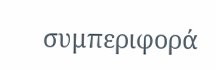συμπεριφορά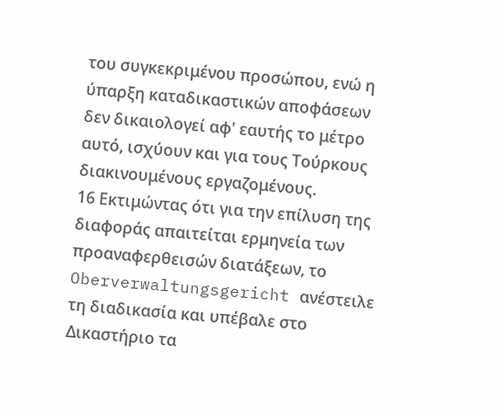του συγκεκριμένου προσώπου, ενώ η ύπαρξη καταδικαστικών αποφάσεων δεν δικαιολογεί αφ' εαυτής το μέτρο αυτό, ισχύουν και για τους Τούρκους διακινουμένους εργαζομένους.
16 Εκτιμώντας ότι για την επίλυση της διαφοράς απαιτείται ερμηνεία των προαναφερθεισών διατάξεων, το Oberverwaltungsgericht ανέστειλε τη διαδικασία και υπέβαλε στο Δικαστήριο τα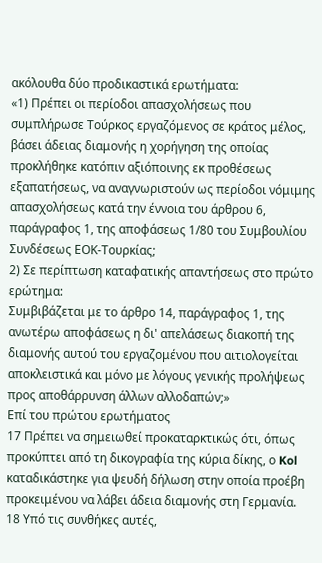ακόλουθα δύο προδικαστικά ερωτήματα:
«1) Πρέπει οι περίοδοι απασχολήσεως που συμπλήρωσε Τούρκος εργαζόμενος σε κράτος μέλος, βάσει άδειας διαμονής η χορήγηση της οποίας προκλήθηκε κατόπιν αξιόποινης εκ προθέσεως εξαπατήσεως, να αναγνωριστούν ως περίοδοι νόμιμης απασχολήσεως κατά την έννοια του άρθρου 6, παράγραφος 1, της αποφάσεως 1/80 του Συμβουλίου Συνδέσεως ΕΟΚ-Τουρκίας;
2) Σε περίπτωση καταφατικής απαντήσεως στο πρώτο ερώτημα:
Συμβιβάζεται με το άρθρο 14, παράγραφος 1, της ανωτέρω αποφάσεως η δι' απελάσεως διακοπή της διαμονής αυτού του εργαζομένου που αιτιολογείται αποκλειστικά και μόνο με λόγους γενικής προλήψεως προς αποθάρρυνση άλλων αλλοδαπών;»
Επί του πρώτου ερωτήματος
17 Πρέπει να σημειωθεί προκαταρκτικώς ότι, όπως προκύπτει από τη δικογραφία της κύρια δίκης, ο Kol καταδικάστηκε για ψευδή δήλωση στην οποία προέβη προκειμένου να λάβει άδεια διαμονής στη Γερμανία.
18 Υπό τις συνθήκες αυτές,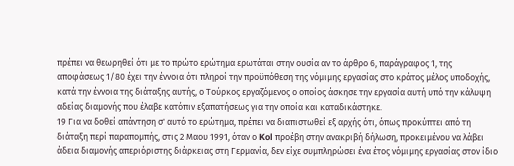πρέπει να θεωρηθεί ότι με το πρώτο ερώτημα ερωτάται στην ουσία αν το άρθρο 6, παράγραφος 1, της αποφάσεως 1/80 έχει την έννοια ότι πληροί την προϋπόθεση της νόμιμης εργασίας στο κράτος μέλος υποδοχής, κατά την έννοια της διάταξης αυτής, ο Τούρκος εργαζόμενος ο οποίος άσκησε την εργασία αυτή υπό την κάλυψη αδείας διαμονής που έλαβε κατόπιν εξαπατήσεως για την οποία και καταδικάστηκε.
19 Για να δοθεί απάντηση σ' αυτό το ερώτημα, πρέπει να διαπιστωθεί εξ αρχής ότι, όπως προκύπτει από τη διάταξη περί παραπομπής, στις 2 Μαου 1991, όταν ο Kol προέβη στην ανακριβή δήλωση, προκειμένου να λάβει άδεια διαμονής απεριόριστης διάρκειας στη Γερμανία, δεν είχε συμπληρώσει ένα έτος νόμιμης εργασίας στον ίδιο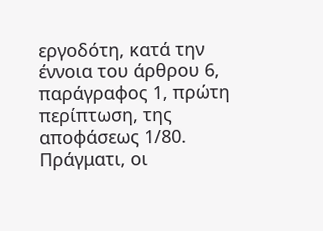εργοδότη, κατά την έννοια του άρθρου 6, παράγραφος 1, πρώτη περίπτωση, της αποφάσεως 1/80. Πράγματι, οι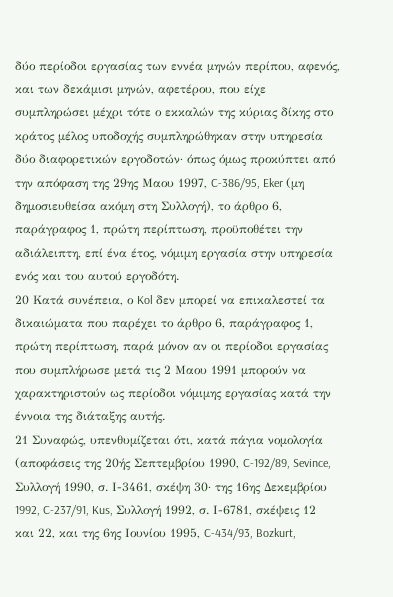δύο περίοδοι εργασίας των εννέα μηνών περίπου, αφενός, και των δεκάμισι μηνών, αφετέρου, που είχε συμπληρώσει μέχρι τότε ο εκκαλών της κύριας δίκης στο κράτος μέλος υποδοχής συμπληρώθηκαν στην υπηρεσία δύο διαφορετικών εργοδοτών· όπως όμως προκύπτει από την απόφαση της 29ης Μαου 1997, C-386/95, Eker (μη δημοσιευθείσα ακόμη στη Συλλογή), το άρθρο 6, παράγραφος 1, πρώτη περίπτωση, προϋποθέτει την αδιάλειπτη, επί ένα έτος, νόμιμη εργασία στην υπηρεσία ενός και του αυτού εργοδότη.
20 Κατά συνέπεια, ο Kol δεν μπορεί να επικαλεστεί τα δικαιώματα που παρέχει το άρθρο 6, παράγραφος 1, πρώτη περίπτωση, παρά μόνον αν οι περίοδοι εργασίας που συμπλήρωσε μετά τις 2 Μαου 1991 μπορούν να χαρακτηριστούν ως περίοδοι νόμιμης εργασίας κατά την έννοια της διάταξης αυτής.
21 Συναφώς, υπενθυμίζεται ότι, κατά πάγια νομολογία (αποφάσεις της 20ής Σεπτεμβρίου 1990, C-192/89, Sevince, Συλλογή 1990, σ. Ι-3461, σκέψη 30· της 16ης Δεκεμβρίου 1992, C-237/91, Kus, Συλλογή 1992, σ. Ι-6781, σκέψεις 12 και 22, και της 6ης Ιουνίου 1995, C-434/93, Bozkurt,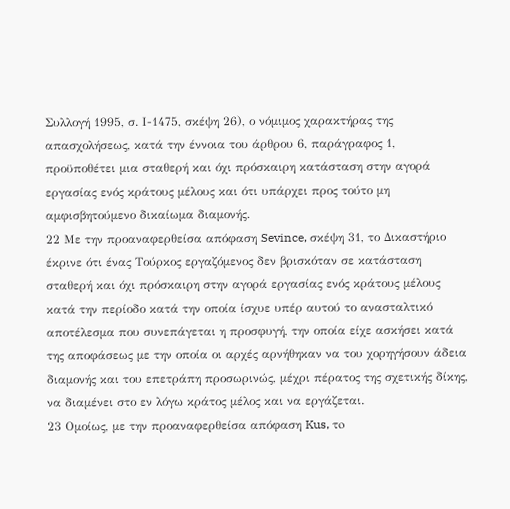Συλλογή 1995, σ. Ι-1475, σκέψη 26), ο νόμιμος χαρακτήρας της απασχολήσεως, κατά την έννοια του άρθρου 6, παράγραφος 1, προϋποθέτει μια σταθερή και όχι πρόσκαιρη κατάσταση στην αγορά εργασίας ενός κράτους μέλους και ότι υπάρχει προς τούτο μη αμφισβητούμενο δικαίωμα διαμονής.
22 Με την προαναφερθείσα απόφαση Sevince, σκέψη 31, το Δικαστήριο έκρινε ότι ένας Τούρκος εργαζόμενος δεν βρισκόταν σε κατάσταση σταθερή και όχι πρόσκαιρη στην αγορά εργασίας ενός κράτους μέλους κατά την περίοδο κατά την οποία ίσχυε υπέρ αυτού το ανασταλτικό αποτέλεσμα που συνεπάγεται η προσφυγή, την οποία είχε ασκήσει κατά της αποφάσεως με την οποία οι αρχές αρνήθηκαν να του χορηγήσουν άδεια διαμονής και του επετράπη προσωρινώς, μέχρι πέρατος της σχετικής δίκης, να διαμένει στο εν λόγω κράτος μέλος και να εργάζεται.
23 Ομοίως, με την προαναφερθείσα απόφαση Kus, τo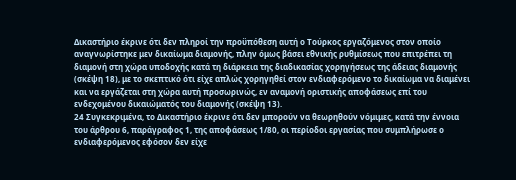Δικαστήριο έκρινε ότι δεν πληροί την προϋπόθεση αυτή ο Τούρκος εργαζόμενος στον οποίο αναγνωρίστηκε μεν δικαίωμα διαμονής, πλην όμως βάσει εθνικής ρυθμίσεως που επιτρέπει τη διαμονή στη χώρα υποδοχής κατά τη διάρκεια της διαδικασίας χορηγήσεως της άδειας διαμονής (σκέψη 18), με το σκεπτικό ότι είχε απλώς χορηγηθεί στον ενδιαφερόμενο το δικαίωμα να διαμένει και να εργάζεται στη χώρα αυτή προσωρινώς, εν αναμονή οριστικής αποφάσεως επί του ενδεχομένου δικαιώματός του διαμονής (σκέψη 13).
24 Συγκεκριμένα, το Δικαστήριο έκρινε ότι δεν μπορούν να θεωρηθούν νόμιμες, κατά την έννοια του άρθρου 6, παράγραφος 1, της αποφάσεως 1/80, οι περίοδοι εργασίας που συμπλήρωσε ο ενδιαφερόμενος εφόσον δεν είχε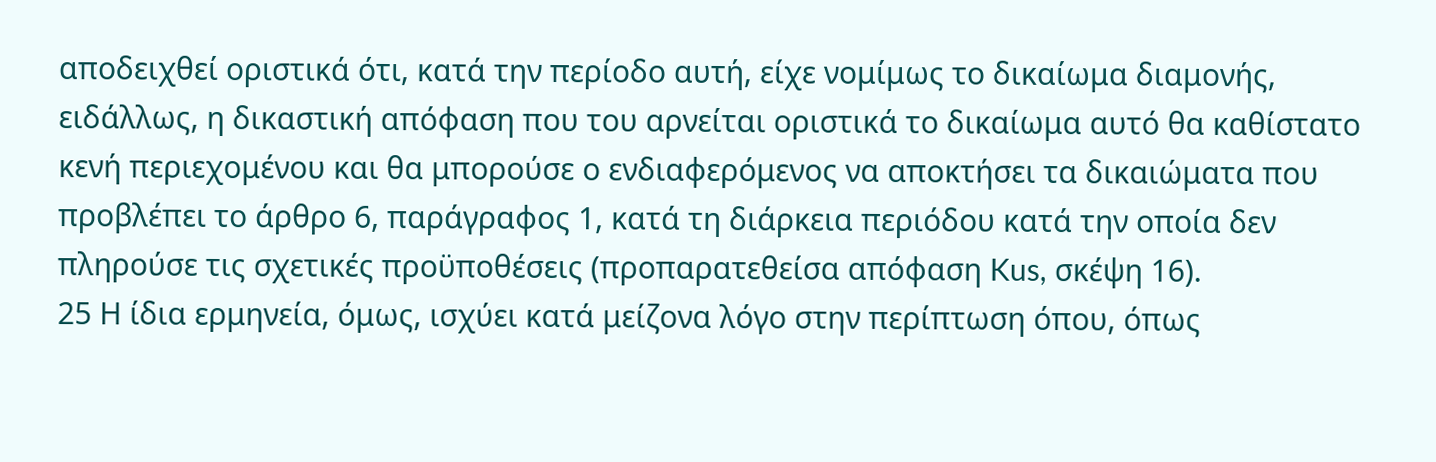αποδειχθεί οριστικά ότι, κατά την περίοδο αυτή, είχε νομίμως το δικαίωμα διαμονής, ειδάλλως, η δικαστική απόφαση που του αρνείται οριστικά το δικαίωμα αυτό θα καθίστατο κενή περιεχομένου και θα μπορούσε ο ενδιαφερόμενος να αποκτήσει τα δικαιώματα που προβλέπει το άρθρο 6, παράγραφος 1, κατά τη διάρκεια περιόδου κατά την οποία δεν πληρούσε τις σχετικές προϋποθέσεις (προπαρατεθείσα απόφαση Kus, σκέψη 16).
25 Η ίδια ερμηνεία, όμως, ισχύει κατά μείζονα λόγο στην περίπτωση όπου, όπως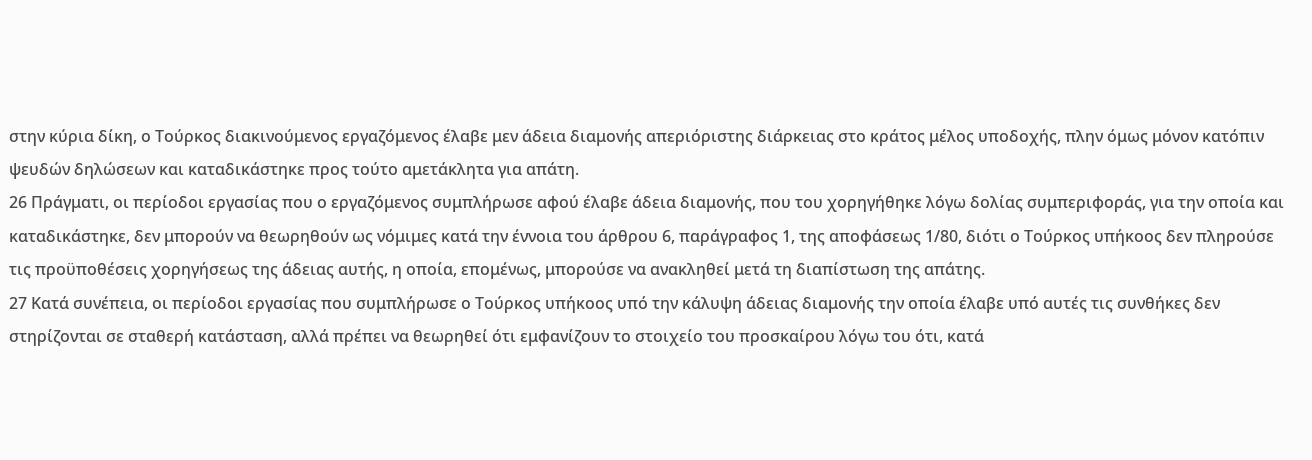στην κύρια δίκη, ο Τούρκος διακινούμενος εργαζόμενος έλαβε μεν άδεια διαμονής απεριόριστης διάρκειας στο κράτος μέλος υποδοχής, πλην όμως μόνον κατόπιν ψευδών δηλώσεων και καταδικάστηκε προς τούτο αμετάκλητα για απάτη.
26 Πράγματι, οι περίοδοι εργασίας που ο εργαζόμενος συμπλήρωσε αφού έλαβε άδεια διαμονής, που του χορηγήθηκε λόγω δολίας συμπεριφοράς, για την οποία και καταδικάστηκε, δεν μπορούν να θεωρηθούν ως νόμιμες κατά την έννοια του άρθρου 6, παράγραφος 1, της αποφάσεως 1/80, διότι ο Τούρκος υπήκοος δεν πληρούσε τις προϋποθέσεις χορηγήσεως της άδειας αυτής, η οποία, επομένως, μπορούσε να ανακληθεί μετά τη διαπίστωση της απάτης.
27 Κατά συνέπεια, οι περίοδοι εργασίας που συμπλήρωσε ο Τούρκος υπήκοος υπό την κάλυψη άδειας διαμονής την οποία έλαβε υπό αυτές τις συνθήκες δεν στηρίζονται σε σταθερή κατάσταση, αλλά πρέπει να θεωρηθεί ότι εμφανίζουν το στοιχείο του προσκαίρου λόγω του ότι, κατά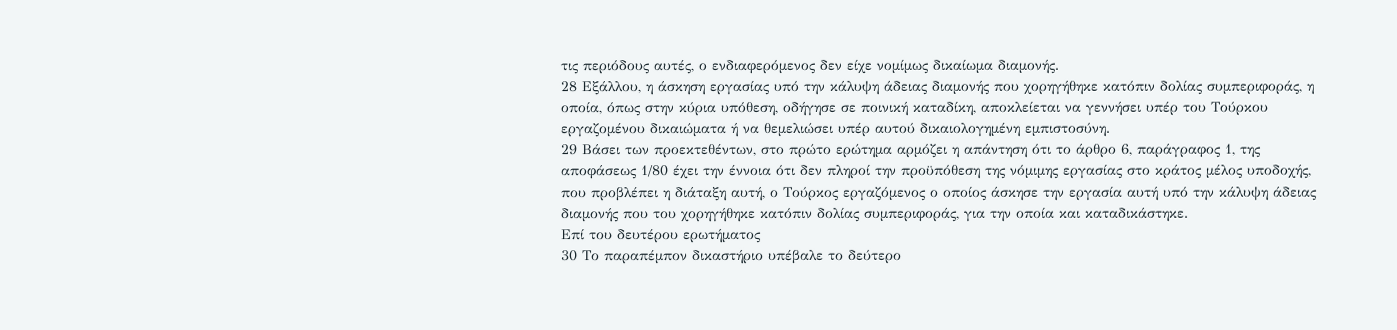τις περιόδους αυτές, ο ενδιαφερόμενος δεν είχε νομίμως δικαίωμα διαμονής.
28 Εξάλλου, η άσκηση εργασίας υπό την κάλυψη άδειας διαμονής που χορηγήθηκε κατόπιν δολίας συμπεριφοράς, η οποία, όπως στην κύρια υπόθεση, οδήγησε σε ποινική καταδίκη, αποκλείεται να γεννήσει υπέρ του Τούρκου εργαζομένου δικαιώματα ή να θεμελιώσει υπέρ αυτού δικαιολογημένη εμπιστοσύνη.
29 Βάσει των προεκτεθέντων, στο πρώτο ερώτημα αρμόζει η απάντηση ότι το άρθρο 6, παράγραφος 1, της αποφάσεως 1/80 έχει την έννοια ότι δεν πληροί την προϋπόθεση της νόμιμης εργασίας στο κράτος μέλος υποδοχής, που προβλέπει η διάταξη αυτή, ο Τούρκος εργαζόμενος ο οποίος άσκησε την εργασία αυτή υπό την κάλυψη άδειας διαμονής που του χορηγήθηκε κατόπιν δολίας συμπεριφοράς, για την οποία και καταδικάστηκε.
Επί του δευτέρου ερωτήματος
30 Το παραπέμπον δικαστήριο υπέβαλε το δεύτερο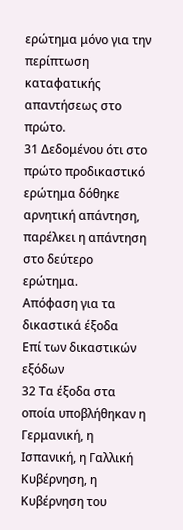ερώτημα μόνο για την περίπτωση καταφατικής απαντήσεως στο πρώτο.
31 Δεδομένου ότι στο πρώτο προδικαστικό ερώτημα δόθηκε αρνητική απάντηση, παρέλκει η απάντηση στο δεύτερο ερώτημα.
Απόφαση για τα δικαστικά έξοδα
Επί των δικαστικών εξόδων
32 Τα έξοδα στα οποία υποβλήθηκαν η Γερμανική, η Ισπανική, η Γαλλική Κυβέρνηση, η Κυβέρνηση του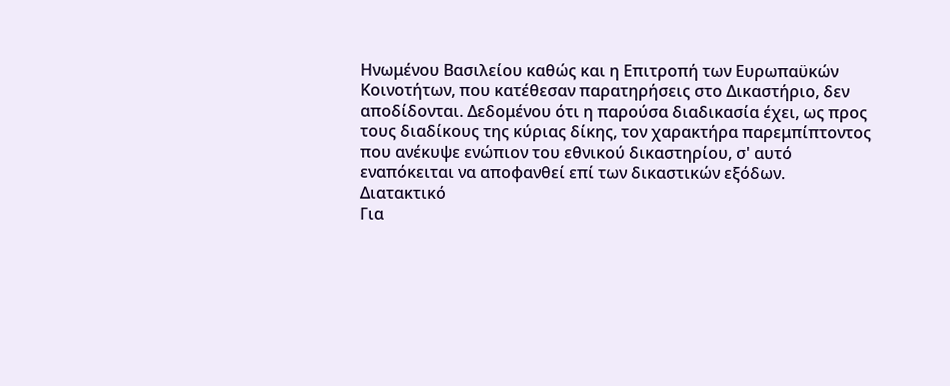Ηνωμένου Βασιλείου καθώς και η Επιτροπή των Ευρωπαϋκών Κοινοτήτων, που κατέθεσαν παρατηρήσεις στο Δικαστήριο, δεν αποδίδονται. Δεδομένου ότι η παρούσα διαδικασία έχει, ως προς τους διαδίκους της κύριας δίκης, τον χαρακτήρα παρεμπίπτοντος που ανέκυψε ενώπιον του εθνικού δικαστηρίου, σ' αυτό εναπόκειται να αποφανθεί επί των δικαστικών εξόδων.
Διατακτικό
Για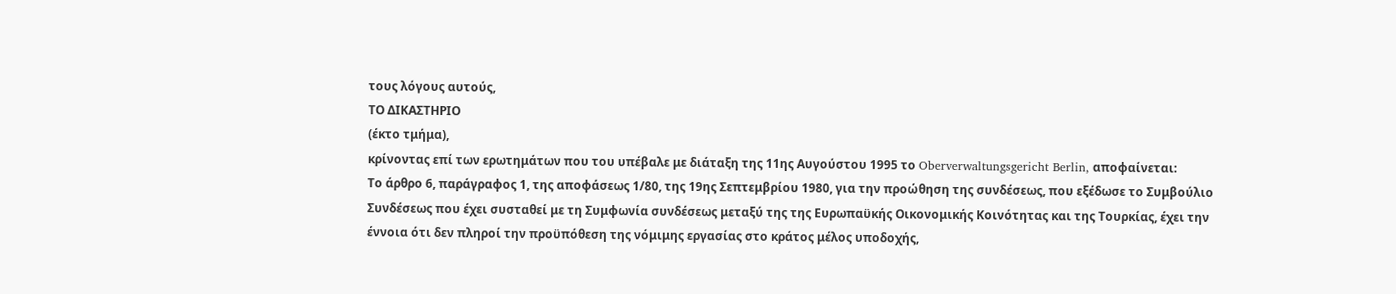τους λόγους αυτούς,
ΤΟ ΔΙΚΑΣΤΗΡΙΟ
(έκτο τμήμα),
κρίνοντας επί των ερωτημάτων που του υπέβαλε με διάταξη της 11ης Αυγούστου 1995 το Oberverwaltungsgericht Berlin, αποφαίνεται:
Το άρθρο 6, παράγραφος 1, της αποφάσεως 1/80, της 19ης Σεπτεμβρίου 1980, για την προώθηση της συνδέσεως, που εξέδωσε το Συμβούλιο Συνδέσεως που έχει συσταθεί με τη Συμφωνία συνδέσεως μεταξύ της της Ευρωπαϋκής Οικονομικής Κοινότητας και της Τουρκίας, έχει την έννοια ότι δεν πληροί την προϋπόθεση της νόμιμης εργασίας στο κράτος μέλος υποδοχής,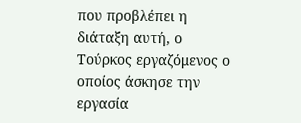που προβλέπει η διάταξη αυτή, ο Τούρκος εργαζόμενος ο οποίος άσκησε την εργασία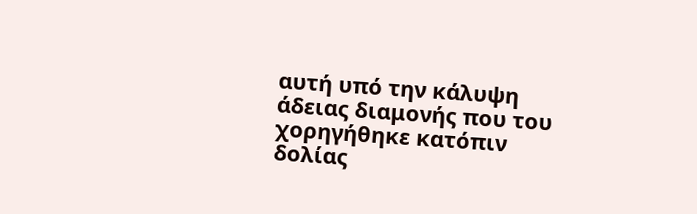αυτή υπό την κάλυψη άδειας διαμονής που του χορηγήθηκε κατόπιν δολίας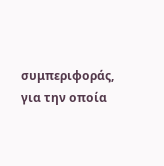συμπεριφοράς, για την οποία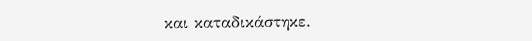και καταδικάστηκε.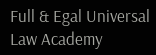Full & Egal Universal Law Academy